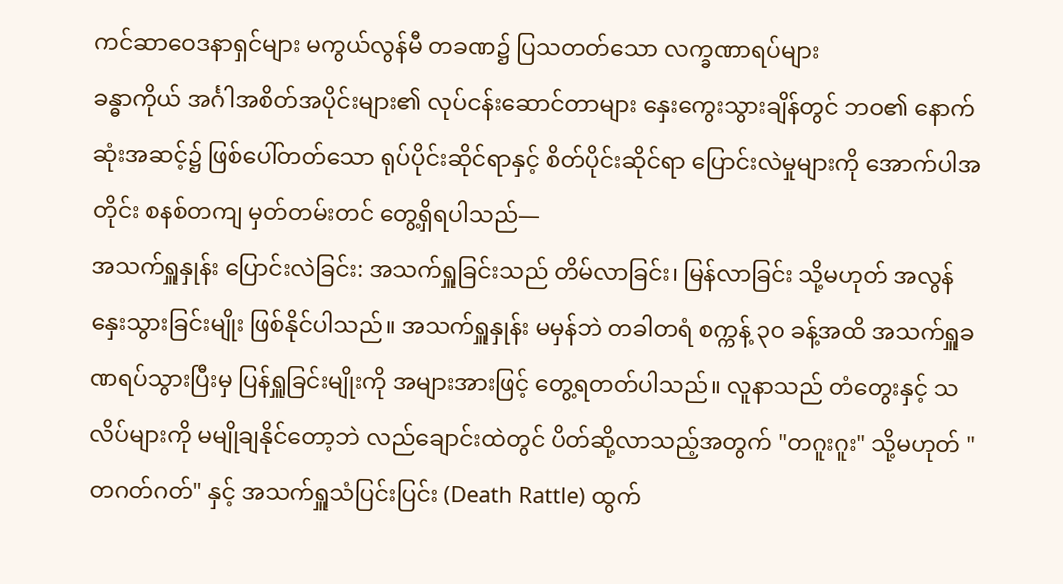ကင်ဆာဝေဒနာရှင်များ မကွယ်လွန်မီ တခဏ၌ ပြသတတ်သော လက္ခဏာရပ်များ
ခန္ဓာကိုယ် အင်္ဂါအစိတ်အပိုင်းများ၏ လုပ်ငန်းဆောင်တာများ နှေးကွေးသွားချိန်တွင် ဘဝ၏ နောက်ဆုံးအဆင့်၌ ဖြစ်ပေါ်တတ်သော ရုပ်ပိုင်းဆိုင်ရာနှင့် စိတ်ပိုင်းဆိုင်ရာ ပြောင်းလဲမှုများကို အောက်ပါအတိုင်း စနစ်တကျ မှတ်တမ်းတင် တွေ့ရှိရပါသည်—
အသက်ရှူနှုန်း ပြောင်းလဲခြင်း: အသက်ရှူခြင်းသည် တိမ်လာခြင်း၊ မြန်လာခြင်း သို့မဟုတ် အလွန်နှေးသွားခြင်းမျိုး ဖြစ်နိုင်ပါသည်။ အသက်ရှူနှုန်း မမှန်ဘဲ တခါတရံ စက္ကန့် ၃၀ ခန့်အထိ အသက်ရှူခဏရပ်သွားပြီးမှ ပြန်ရှူခြင်းမျိုးကို အများအားဖြင့် တွေ့ရတတ်ပါသည်။ လူနာသည် တံတွေးနှင့် သလိပ်များကို မမျိုချနိုင်တော့ဘဲ လည်ချောင်းထဲတွင် ပိတ်ဆို့လာသည့်အတွက် "တဂူးဂူး" သို့မဟုတ် "တဂတ်ဂတ်" နှင့် အသက်ရှူသံပြင်းပြင်း (Death Rattle) ထွက်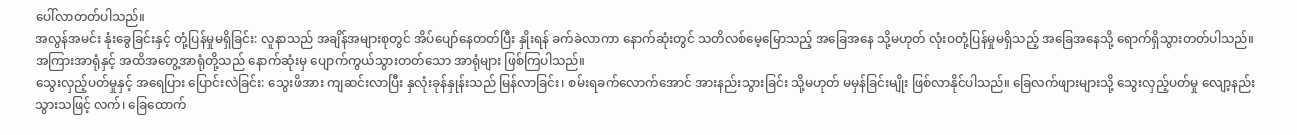ပေါ်လာတတ်ပါသည်။
အလွန်အမင်း နုံးခွေခြင်းနှင့် တုံ့ပြန်မှုမရှိခြင်း: လူနာသည် အချိန်အများစုတွင် အိပ်ပျော်နေတတ်ပြီး နှိုးရန် ခက်ခဲလာကာ နောက်ဆုံးတွင် သတိလစ်မေ့မြောသည့် အခြေအနေ သို့မဟုတ် လုံးဝတုံ့ပြန်မှုမရှိသည့် အခြေအနေသို့ ရောက်ရှိသွားတတ်ပါသည်။ အကြားအာရုံနှင့် အထိအတွေ့အာရုံတို့သည် နောက်ဆုံးမှ ပျောက်ကွယ်သွားတတ်သော အာရုံများ ဖြစ်ကြပါသည်။
သွေးလှည့်ပတ်မှုနှင့် အရေပြား ပြောင်းလဲခြင်း: သွေးဖိအား ကျဆင်းလာပြီး နှလုံးခုန်နှုန်းသည် မြန်လာခြင်း၊ စမ်းရခက်လောက်အောင် အားနည်းသွားခြင်း သို့မဟုတ် မမှန်ခြင်းမျိုး ဖြစ်လာနိုင်ပါသည်။ ခြေလက်ဖျားများသို့ သွေးလှည့်ပတ်မှု လျော့နည်းသွားသဖြင့် လက်၊ ခြေထောက်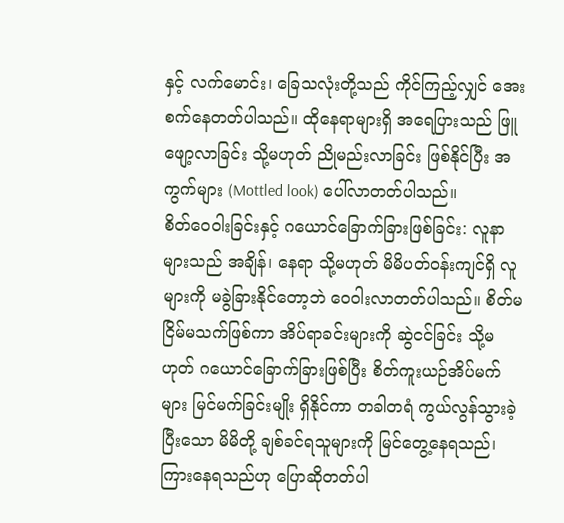နှင့် လက်မောင်း၊ ခြေသလုံးတို့သည် ကိုင်ကြည့်လျှင် အေးစက်နေတတ်ပါသည်။ ထိုနေရာများရှိ အရေပြားသည် ဖြူဖျော့လာခြင်း သို့မဟုတ် ညိုမည်းလာခြင်း ဖြစ်နိုင်ပြီး အကွက်များ (Mottled look) ပေါ်လာတတ်ပါသည်။
စိတ်ဝေဝါးခြင်းနှင့် ဂယောင်ခြောက်ခြားဖြစ်ခြင်း: လူနာများသည် အချိန်၊ နေရာ သို့မဟုတ် မိမိပတ်ဝန်းကျင်ရှိ လူများကို မခွဲခြားနိုင်တော့ဘဲ ဝေဝါးလာတတ်ပါသည်။ စိတ်မငြိမ်မသက်ဖြစ်ကာ အိပ်ရာခင်းများကို ဆွဲငင်ခြင်း သို့မဟုတ် ဂယောင်ခြောက်ခြားဖြစ်ပြီး စိတ်ကူးယဉ်အိပ်မက်များ မြင်မက်ခြင်းမျိုး ရှိနိုင်ကာ တခါတရံ ကွယ်လွန်သွားခဲ့ပြီးသော မိမိတို့ ချစ်ခင်ရသူများကို မြင်တွေ့နေရသည်၊ ကြားနေရသည်ဟု ပြောဆိုတတ်ပါ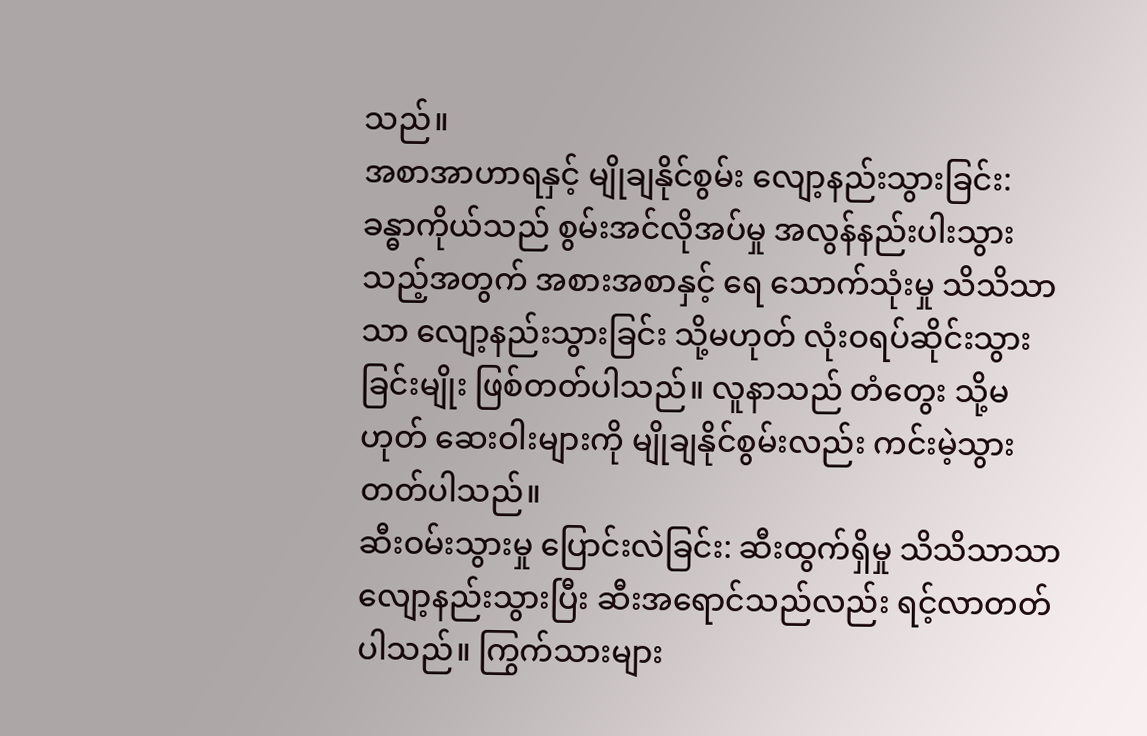သည်။
အစာအာဟာရနှင့် မျိုချနိုင်စွမ်း လျော့နည်းသွားခြင်း: ခန္ဓာကိုယ်သည် စွမ်းအင်လိုအပ်မှု အလွန်နည်းပါးသွားသည့်အတွက် အစားအစာနှင့် ရေ သောက်သုံးမှု သိသိသာသာ လျော့နည်းသွားခြင်း သို့မဟုတ် လုံးဝရပ်ဆိုင်းသွားခြင်းမျိုး ဖြစ်တတ်ပါသည်။ လူနာသည် တံတွေး သို့မဟုတ် ဆေးဝါးများကို မျိုချနိုင်စွမ်းလည်း ကင်းမဲ့သွားတတ်ပါသည်။
ဆီးဝမ်းသွားမှု ပြောင်းလဲခြင်း: ဆီးထွက်ရှိမှု သိသိသာသာ လျော့နည်းသွားပြီး ဆီးအရောင်သည်လည်း ရင့်လာတတ်ပါသည်။ ကြွက်သားများ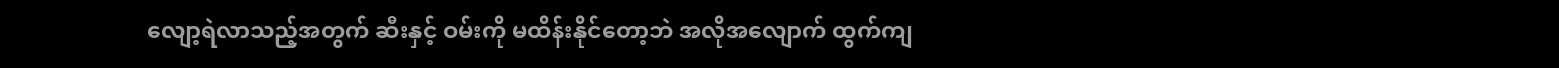လျော့ရဲလာသည့်အတွက် ဆီးနှင့် ဝမ်းကို မထိန်းနိုင်တော့ဘဲ အလိုအလျောက် ထွက်ကျ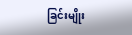ခြင်းမျိုး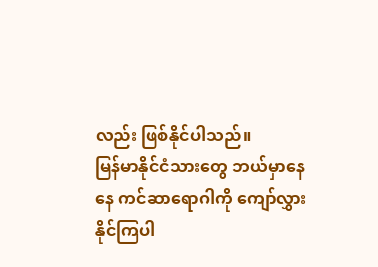လည်း ဖြစ်နိုင်ပါသည်။
မြန်မာနိုင်ငံသားတွေ ဘယ်မှာနေနေ ကင်ဆာရောဂါကို ကျော်လွှားနိုင်ကြပါ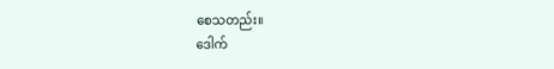စေသတည်း။
ဒေါက်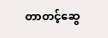တာတင့်ဆွေ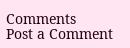Comments
Post a Comment